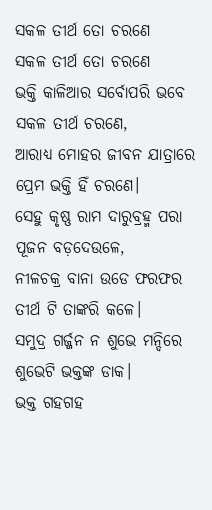ସକଳ ତୀର୍ଥ ତୋ ଚରଣେ
ସକଳ ତୀର୍ଥ ତୋ ଚରଣେ
ଭକ୍ତି କାଳିଆର ସର୍ବୋପରି ଭବେ ସକଳ ତୀର୍ଥ ଚରଣେ,
ଆରାଧ୍ୟ ମୋହର ଜୀବନ ଯାତ୍ରାରେ
ପ୍ରେମ ଭକ୍ତି ହିଁ ଚରଣେ।
ସେହୁ କୃଷ୍ଣ ରାମ ଦାରୁବ୍ରହ୍ମ ପରା ପୂଜନ ବଡ଼ଦେଉଳେ,
ନୀଳଚକ୍ର ବାନା ଉଡେ ଫରଫର
ତୀର୍ଥ ଟି ତାଙ୍କରି କଳେ।
ସମୁଦ୍ର ଗର୍ଜ୍ଜନ ନ ଶୁଭେ ମନ୍ଦିରେ ଶୁଭେଟି ଭକ୍ତଙ୍କ ଡାକ।
ଭକ୍ତ ଗହଗହ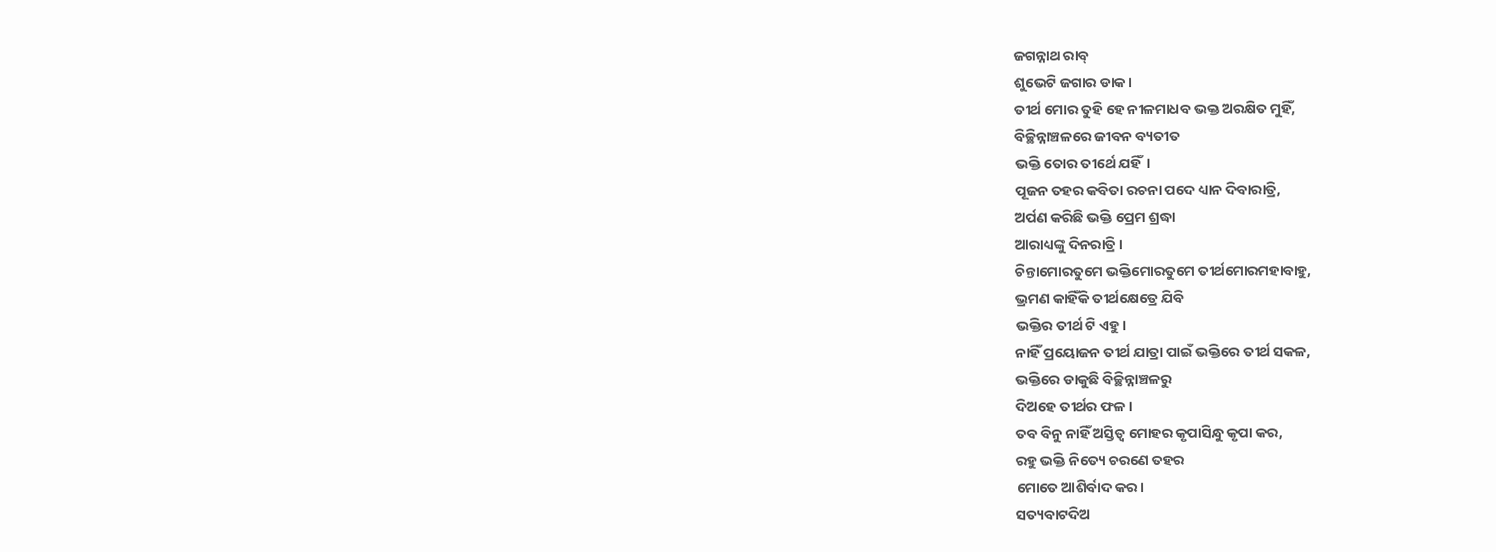ଜଗନ୍ନାଥ ରାବ୍
ଶୁଭେଟି ଜଗାର ଡାକ।
ତୀର୍ଥ ମୋର ତୁହି ହେ ନୀଳମାଧବ ଭକ୍ତ ଅରକ୍ଷିତ ମୁହିଁ,
ବିଚ୍ଛିନ୍ନାଞ୍ଚଳରେ ଜୀବନ ବ୍ୟତୀତ
ଭକ୍ତି ତୋର ତୀର୍ଥେ ଯହିଁ।
ପୂଜନ ତହର କବିତା ରଚନା ପଦେ ଧ୍ୟାନ ଦିବାରାତ୍ରି,
ଅର୍ପଣ କରିଛି ଭକ୍ତି ପ୍ରେମ ଶ୍ରଦ୍ଧା
ଆରାଧ୍ୟଙ୍କୁ ଦିନରାତ୍ରି।
ଚିନ୍ତାମୋରତୁମେ ଭକ୍ତିମୋରତୁମେ ତୀର୍ଥମୋରମହାବାହୁ,
ଭ୍ରମଣ କାହିଁକି ତୀର୍ଥକ୍ଷେତ୍ରେ ଯିବି
ଭକ୍ତିର ତୀର୍ଥ ଟି ଏହୁ।
ନାହିଁ ପ୍ରୟୋଜନ ତୀର୍ଥ ଯାତ୍ରା ପାଇଁ ଭକ୍ତିରେ ତୀର୍ଥ ସକଳ,
ଭକ୍ତିରେ ଡାକୁଛି ବିଚ୍ଛିନ୍ନାଞ୍ଚଳରୁ
ଦିଅହେ ତୀର୍ଥର ଫଳ।
ତବ ବିନୁ ନାହିଁ ଅସ୍ତିତ୍ଵ ମୋହର କୃପାସିନ୍ଧୁ କୃପା କର,
ରହୁ ଭକ୍ତି ନିତ୍ୟେ ଚରଣେ ତହର
ମୋତେ ଆଶିର୍ବାଦ କର।
ସତ୍ୟବାଟଦିଅ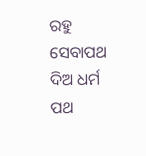ରହୁ ସେବାପଥ ଦିଅ ଧର୍ମ ପଥ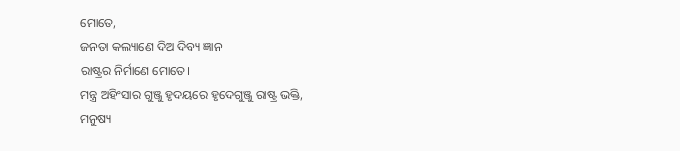ମୋତେ,
ଜନତା କଲ୍ୟାଣେ ଦିଅ ଦିବ୍ୟ ଜ୍ଞାନ
ରାଷ୍ଟ୍ରର ନିର୍ମାଣେ ମୋତେ।
ମନ୍ତ୍ର ଅହିଂସାର ଗୁଞ୍ଜୁ ହୃଦୟରେ ହୃଦେଗୁଞ୍ଜୁ ରାଷ୍ଟ୍ର ଭକ୍ତି,
ମନୁଷ୍ୟ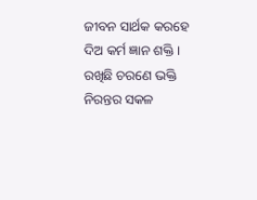ଜୀବନ ସାର୍ଥକ କରହେ
ଦିଅ କର୍ମ ଜ୍ଞାନ ଶକ୍ତି।
ରଖିଛି ଚରଣେ ଭକ୍ତି ନିରନ୍ତର ସକଳ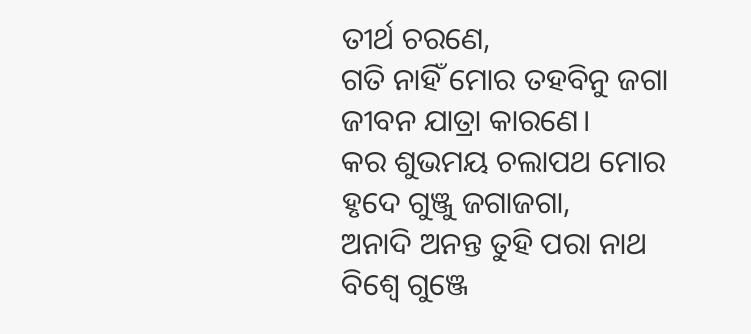ତୀର୍ଥ ଚରଣେ,
ଗତି ନାହିଁ ମୋର ତହବିନୁ ଜଗା
ଜୀବନ ଯାତ୍ରା କାରଣେ।
କର ଶୁଭମୟ ଚଲାପଥ ମୋର ହୃଦେ ଗୁଞ୍ଜୁ ଜଗାଜଗା,
ଅନାଦି ଅନନ୍ତ ତୁହି ପରା ନାଥ
ବିଶ୍ବେ ଗୁଞ୍ଜେ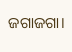ଜଗାଜଗା।